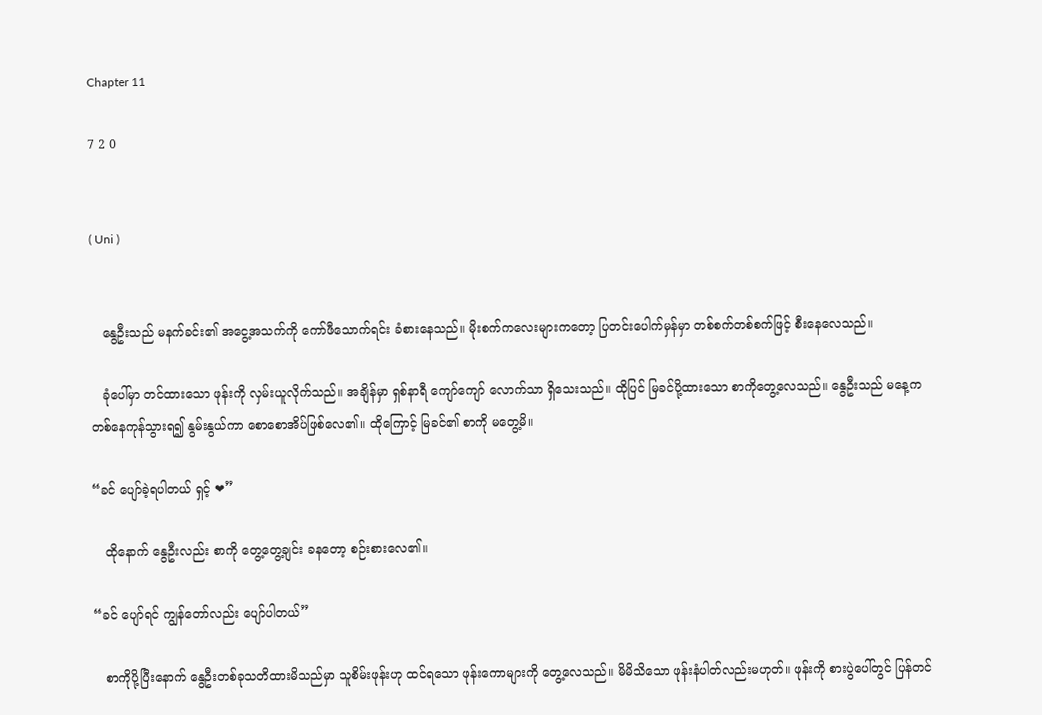Chapter 11

7 2 0


( Uni )


   နွေဦးသည် မနက်ခင်း၏ အငွေ့အသက်ကို ကော်ဖီသောက်ရင်း ခံစားနေသည်။ မိုးစက်ကလေးများကတော့ ပြတင်းပေါက်မှန်မှာ တစ်စက်တစ်စက်ဖြင့် စီးနေလေသည်။

   ခုံပေါ်မှာ တင်ထားသော ဖုန်းကို လှမ်းယူလိုက်သည်။ အချိန်မှာ ရှစ်နာရီ ကျော်ကျော် လောက်သာ ရှိသေးသည်။ ထိုပြင် မြခင်ပို့ထားသော စာကိုတွေ့လေသည်။ နွေဦးသည် မနေ့က တစ်နေကုန်သွားရ၍ နွမ်းနွယ်ကာ စောစောအိပ်ဖြစ်လေ၏။ ထိုကြောင့် မြခင်၏ စာကို မတွေ့မိ။

“ခင် ပျော်ခဲ့ရပါတယ် ရှင့် ❤”

   ထိုနောက် နွေဦးလည်း စာကို တွေ့တွေ့ချင်း ခနတော့ စဉ်းစားလေ၏။

“ခင် ပျော်ရင် ကျွန်တော်လည်း ပျော်ပါတယ်”

   စာကိုပို့ပြီးနောက် နွေဦးတစ်ခုသတိထားမိသည်မှာ သူစိမ်းဖုန်းဟု ထင်ရသော ဖုန်းကောများကို တွေ့လေသည်။ မိမိသိသော ဖုန်းနံပါတ်လည်းမဟုတ်။ ဖုန်းကို စားပွဲပေါ်တွင် ပြန်တင်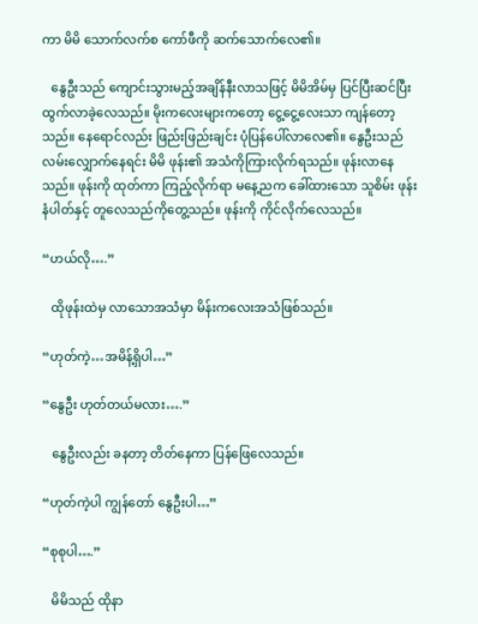ကာ မိမိ သောက်လက်စ ကော်ဖီကို ဆက်သောက်လေ၏။

   နွေဦးသည် ကျောင်းသွားမည့်အချိန်နီးလာသဖြင့် မိမိအိမ်မှ ပြင်ပြီးဆင်ပြီး ထွက်လာခဲ့လေသည်။ မိုးကလေးများကတော့ ငွေ့ငွေ့လေးသာ ကျန်တော့သည်။ နေရောင်လည်း ဖြည်းဖြည်းချင်း ပုံပြန်ပေါ်လာလေ၏။ နွေဦးသည် လမ်းလျှောက်နေရင်း မိမိ ဖုန်း၏ အသံကိုကြားလိုက်ရသည်။ ဖုန်းလာနေသည်။ ဖုန်းကို ထုတ်ကာ ကြည့်လိုက်ရာ မနေ့ညက ခေါ်ထားသော သူစိမ်း ဖုန်းနံပါတ်နှင့် တူလေသည်ကိုတွေ့သည်။ ဖုန်းကို ကိုင်လိုက်လေသည်။

“ဟယ်လို….”

   ထိုဖုန်းထဲမှ လာသောအသံမှာ မိန်းကလေးအသံဖြစ်သည်။

“ဟုတ်ကဲ့…အမိန့်ရှိပါ…”

“နွေဦး ဟုတ်တယ်မလား….”

   နွေဦးလည်း ခနတာ့ တိတ်နေကာ ပြန်ဖြေလေသည်။

“ဟုတ်ကဲ့ပါ ကျွန်တော် နွေဦးပါ…”

“စုစုပါ….”

   မိမိသည် ထိုနာ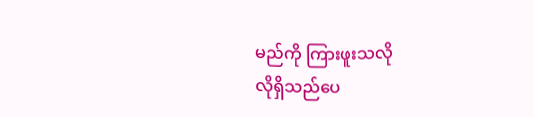မည်ကို ကြားဖူးသလို
လိုရှိသည်ပေ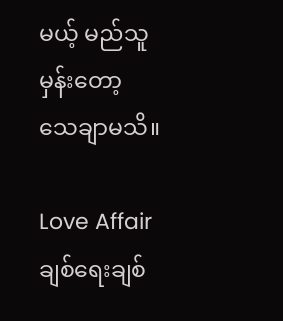မယ့် မည်သူမှန်းတော့ သေချာမသိ။

Love Affair ချစ်ရေးချစ်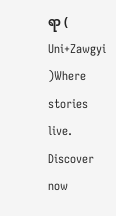ရာ ( Uni+Zawgyi )Where stories live. Discover now